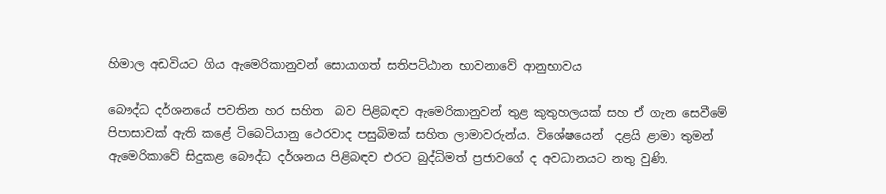හිමාල අඩවියට ගිය ඇමෙරිකානුවන් සොයාගත් සතිපට්ඨාන භාවනාවේ ආනුභාවය

බෞද්ධ දර්ශනයේ පවතින හර සහිත  බව පිළිබඳව ඇමෙරිකානුවන් තුළ කුතුහලයක් සහ ඒ ගැන සෙවීමේ පිපාසාවක් ඇති කළේ ටිබෙටියානු ථෙරවාද පසුබිමක් සහිත ලාමාවරුන්ය. විශේෂයෙන්  දළයි ළාමා තුමන් ඇමෙරිකාවේ සිදුකළ බෞද්ධ දර්ශනය පිළිබඳව එරට බුද්ධිමත් ප්‍රජාවගේ ද අවධානයට නතු වුණි.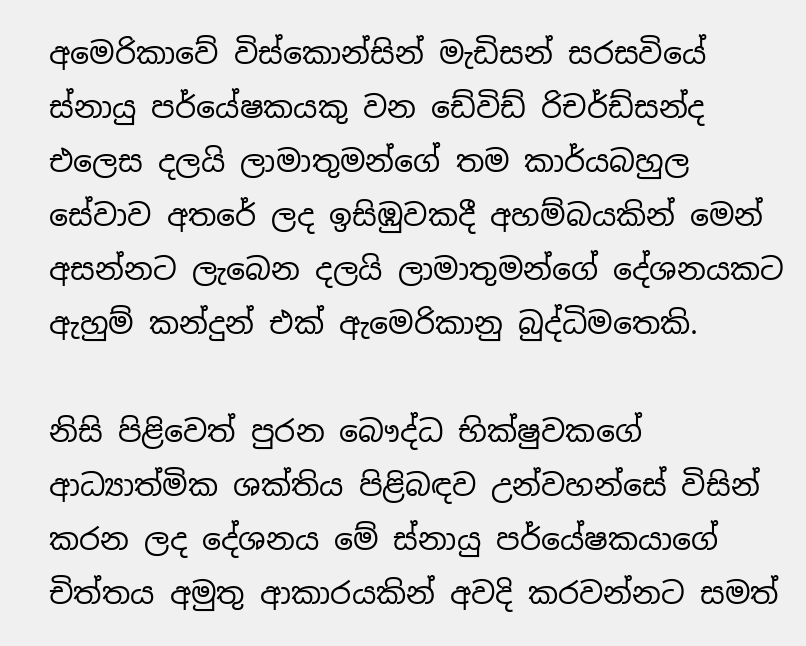අමෙරිකාවේ විස්කොන්සින් මැඩිසන් සරසවියේ ස්නායු පර්යේෂකයකු වන ඩේවිඩ් රිචර්ඩ්සන්ද එලෙස දලයි ලාමාතුමන්ගේ තම කාර්යබහුල සේවාව අතරේ ලද ඉසිඹුවකදී අහම්බයකින් මෙන් අසන්නට ලැබෙන දලයි ලාමාතුමන්ගේ දේශනයකට ඇහුම් කන්දුන් එක් ඇමෙරිකානු බුද්ධිමතෙකි.

නිසි පිළිවෙත් පුරන බෞද්ධ භික්ෂුවකගේ ආධ්‍යාත්මික ශක්තිය පිළිබඳව උන්වහන්සේ විසින් කරන ලද දේශනය මේ ස්නායු පර්යේෂකයාගේ චිත්තය අමුතු ආකාරයකින් අවදි කරවන්නට සමත්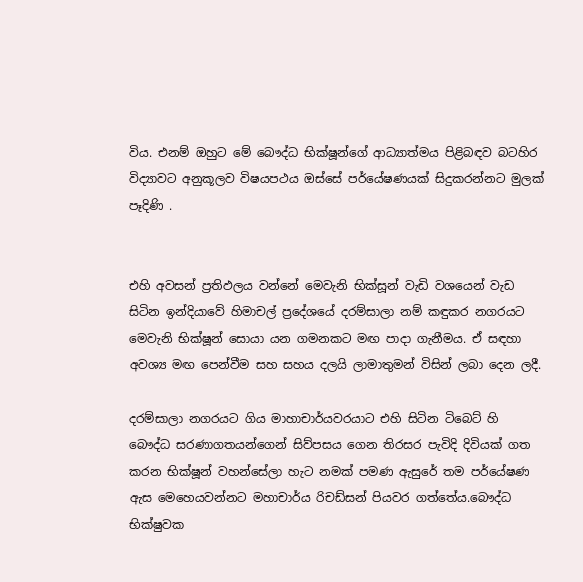විය. එනම් ඔහුට මේ බෞද්ධ භික්ෂූන්ගේ ආධ්‍යාත්මය පිළිබඳව බටහිර විද්‍යාවට අනුකූලව විෂයපථය ඔස්සේ පර්යේෂණයක් සිදුකරන්නට මුලක් පෑදිණි .


එහි අවසන් ප්‍රතිඵලය වන්නේ මෙවැනි භික්සූන් වැඩි වශයෙන් වැඩ සිටින ඉන්දියාවේ හිමාචල් ප්‍රදේශයේ දරම්සාලා නම් කඳුකර නගරයට මෙවැනි භික්ෂූන් සොයා යන ගමනකට මඟ පාදා ගැනීමය. ඒ සඳහා අවශ්‍ය මඟ පෙන්වීම සහ සහය දලයි ලාමාතුමන් විසින් ලබා දෙන ලදී.

දරම්සාලා නගරයට ගිය මාහාචාර්යවරයාට එහි සිටින ටිබෙට් හි බෞද්ධ සරණාගතයන්ගෙන් සිව්පසය ගෙන තිරසර පැවිදි දිවියක් ගත කරන භික්ෂූන් වහන්සේලා හැට නමක් පමණ ඇසුරේ තම පර්යේෂණ ඇස මෙහෙයවන්නට මහාචාර්ය රිචඩ්සන් පියවර ගත්තේය.බෞද්ධ භික්ෂුවක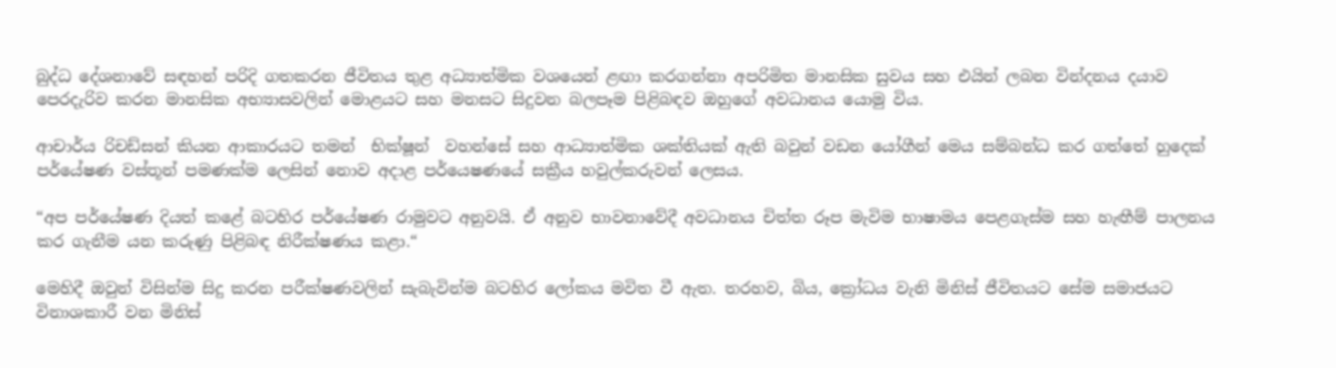බුද්ධ දේශනාවේ සඳහන් පරිදි ගතකරන ජීවිතය තුළ අධ්‍යාත්මික වශයෙන් ළඟා කරගන්නා අපරිමිත මානසික සුවය සහ එයින් ලබන වින්දනය දයාව පෙරදැරිව කරන මානසික අභ්‍යාසවලින් මොළයට සහ මනසට සිදුවන බලපෑම පිළිබඳව ඔහුගේ අවධානය යොමු විය.

ආචාර්ය රිචඩ්සන් කියන ආකාරයට තමන්  භික්ෂූන්  වහන්සේ සහ ආධ්‍යාත්මික ශක්තියක් ඇති බවුන් වඩන යෝගීන් මෙය සම්බන්ධ කර ගත්තේ හුදෙක් පර්යේෂණ වස්තූන් පමණක්ම ලෙසින් නොව අදාළ පර්යෙෂණයේ සක්‍රීය හවුල්කරුවන් ලෙසය.

“අප පර්යේෂණ දියත් කළේ බටහිර පර්යේෂණ රාමුවට අනුවයි. ඒ අනුව භාවනාවේදී අවධානය චිත්ත රූප මැවිම භාෂාමය පෙළගැස්ම සහ හැඟීම් පාලනය කර ගැනීම යන කරුණු පිළිබඳ නිරීක්ෂණය කළා.“

මෙහිදී ඔවුන් විසින්ම සිදු කරන පරීක්ෂණවලින් සැබැවින්ම බටහිර ලෝකය මවිත වී ඇත. තරහව, බිය, ක්‍රෝධය වැනි මිනිස් ජීවිතයට සේම සමාජයට විනාශකාරී වන මිනිස්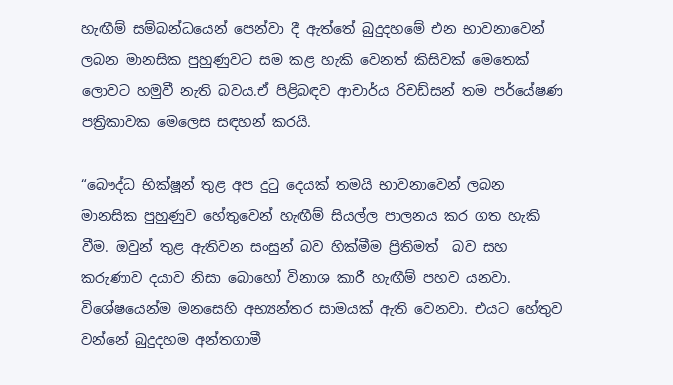හැඟීම් සම්බන්ධයෙන් පෙන්වා දී ඇත්තේ බුදුදහමේ එන භාවනාවෙන් ලබන මානසික පුහුණුවට සම කළ හැකි වෙනත් කිසිවක් මෙතෙක් ලොවට හමුවී නැති බවය.ඒ පිළිබඳව ආචාර්ය රිචඩ්සන් තම පර්යේෂණ පත්‍රිකාවක මෙලෙස සඳහන් කරයි.

“බෞද්ධ භික්ෂූන් තුළ අප දුටු දෙයක් තමයි භාවනාවෙන් ලබන මානසික පුහුණුව හේතුවෙන් හැඟීම් සියල්ල පාලනය කර ගත හැකි වීම. ඔවුන් තුළ ඇතිවන සංසුන් බව හික්මීම ප්‍රිතිමත්  බව සහ කරුණාව දයාව නිසා බොහෝ විනාශ කාරී හැඟීම් පහව යනවා. විශේෂයෙන්ම මනසෙහි අභ්‍යන්තර සාමයක් ඇති වෙනවා. එයට හේතුව වන්නේ බුදුදහම අන්තගාමී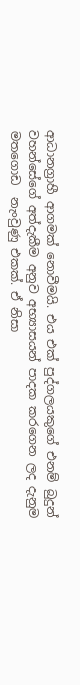ආධානග්‍රාහී ආගමක් නොවීමයි. එය එක් පුද්ගලයකුගේ එනම් බුදුන් වහන්සේගේ අත්දැකීම අනුව අභ්‍යාසයන් පාදක කරගෙන ලද දැනුම මතගොඩ  නැංවුණු එකක්. ඒ නිසා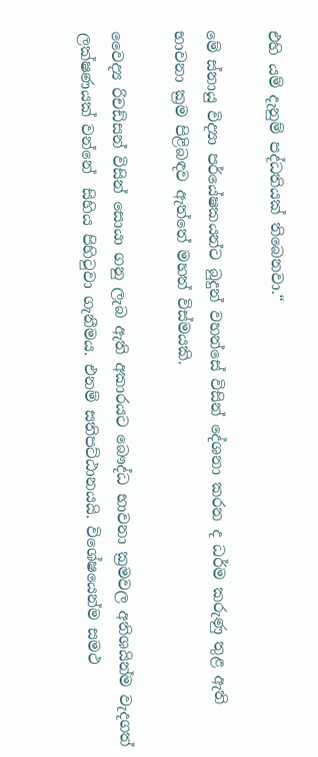එහි යම් දැනුම් පද්ධතියක් තිබෙනවා.“

මේ ස්නායු විද්‍යා පර්යේෂකයන්ට බුදුන් වහන්සේ විසින් දේශනා කරන ද ධර්ම කරුණු තුළ ඇති භාවනා ක්‍රම පිළිබඳව ඇත්තේ මහත් විස්මයකි.

වෛද්‍ය රිචඩ්සන් විසින් සොයා ගනු ලැබ ඇති අකාරයට බෞද්ධ භාවනා ක්‍රමවල අතිශයින්ම වැදගත් ලක්ෂණයක් වන්නේ  සිහිය පිහිටුවා ගැනීමය. එනම් සතිපට්ඨානයයි. විශේෂයෙන්ම සමථ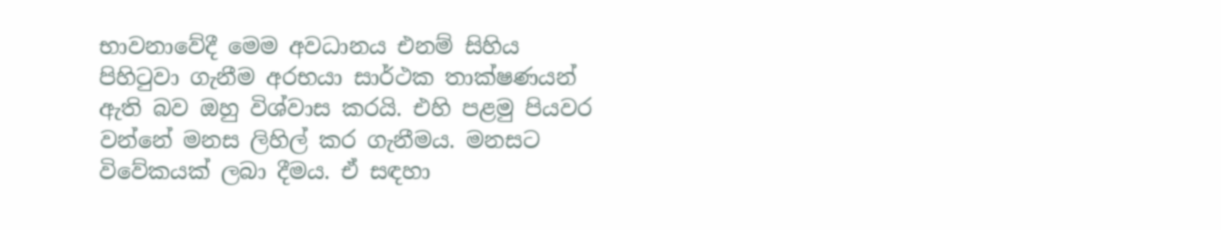භාවනාවේදී මෙම අවධානය එනම් සිහිය පිහිටුවා ගැනීම අරභයා සාර්ථක තාක්ෂණයන් ඇති බව ඔහු විශ්වාස කරයි. එහි පළමු පියවර වන්නේ මනස ලිහිල් කර ගැනීමය. මනසට විවේකයක් ලබා දීමය. ඒ සඳහා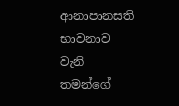ආනාපානසති භාවනාව  වැනි තමන්ගේ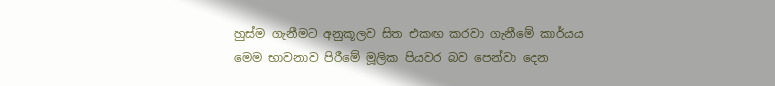හුස්ම ගැනීමට අනුකූලව සිත එකඟ කරවා ගැනීමේ කාර්යය මෙම භාවනාව පිරීමේ මූලික පියවර බව පෙන්වා දෙන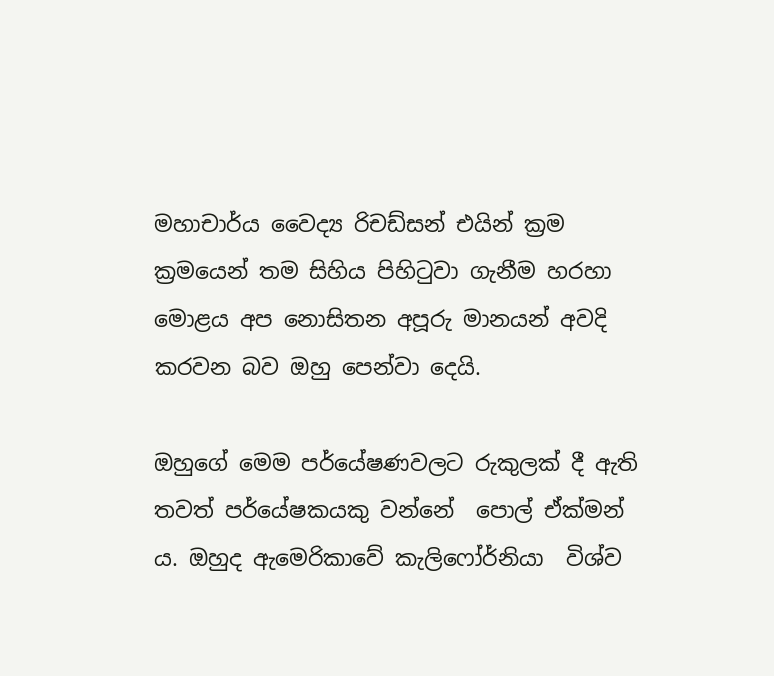මහාචාර්ය වෛද්‍ය රිචඩ්සන් එයින් ක්‍රම ක්‍රමයෙන් තම සිහිය පිහිටුවා ගැනීම හරහා මොළය අප නොසිතන අපූරු මානයන් අවදි කරවන බව ඔහු පෙන්වා දෙයි.

ඔහුගේ මෙම පර්යේෂණවලට රුකුලක් දී ඇති තවත් පර්යේෂකයකු වන්නේ  පොල් ඒක්මන් ය. ඔහුද ඇමෙරිකාවේ කැලිෆෝර්නියා  විශ්ව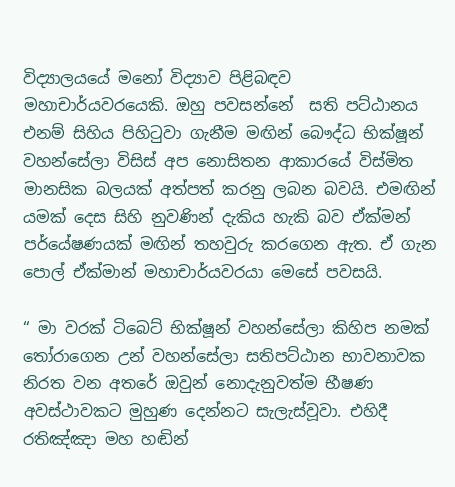විද්‍යාලයයේ මනෝ විද්‍යාව පිළිබඳව මහාචාර්යවරයෙකි. ඔහු පවසන්නේ  සති පට්ඨානය එනම් සිහිය පිහිටුවා ගැනීම මඟින් බෞද්ධ භික්ෂූන් වහන්සේලා විසිස් අප නොසිතන ආකාරයේ විස්මිත මානසික බලයක් අත්පත් කරනු ලබන බවයි. එමඟින් යමක් දෙස සිහි නුවණින් දැකිය හැකි බව ඒක්මන් පර්යේෂණයක් මඟින් තහවුරු කරගෙන ඇත. ඒ ගැන පොල් ඒක්මාන් මහාචාර්යවරයා මෙසේ පවසයි.

“ මා වරක් ටිබෙට් භික්ෂූන් වහන්සේලා කිහිප නමක් තෝරාගෙන උන් වහන්සේලා සතිපට්ඨාන භාවනාවක නිරත වන අතරේ ඔවුන් නොදැනුවත්ම භීෂණ අවස්ථාවකට මුහුණ දෙන්නට සැලැස්වූවා. එහිදී රතිඤ්ඤා මහ හඬින්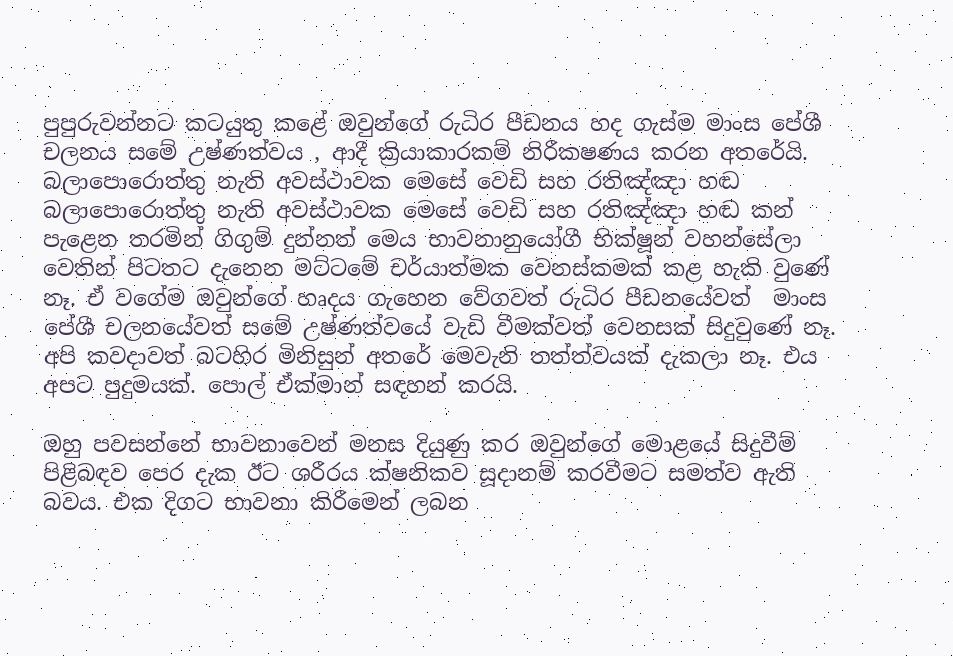පුපුරුවන්නට කටයුතු කළේ ඔවුන්ගේ රුධිර පීඩනය හද ගැස්ම මාංස පේශී චලනය සමේ උෂ්ණත්වය , ආදී ක්‍රියාකාරකම් නිරීකෂණය කරන අතරේයි. බලාපොරොත්තු නැති අවස්ථාවක මෙසේ වෙඩි සහ රතිඤ්ඤා හඬ බලාපොරොත්තු නැති අවස්ථාවක මෙසේ වෙඩි සහ රතිඤ්ඤා හඬ කන් පැළෙන තරමින් ගිගුම් දුන්නත් මෙය භාවනානුයෝගී භික්ෂූන් වහන්සේලා වෙතින් පිටතට දැනෙන මට්ටමේ චර්යාත්මක වෙනස්කමක් කළ හැකි වුණේ නෑ. ඒ වගේම ඔවුන්ගේ හෘදය ගැහෙන වේගවත් රුධිර පීඩනයේවත්  මාංස පේශී චලනයේවත් සමේ උෂ්ණත්වයේ වැඩි වීමක්වත් වෙනසක් සිදුවුණේ නෑ. අපි කවදාවත් බටහිර මිනිසුන් අතරේ මෙවැනි තත්ත්වයක් දැකලා නෑ. එය අපට පුදුමයක්. පොල් ඒක්මාන් සඳහන් කරයි.

ඔහු පවසන්නේ භාවනාවෙන් මනස දියුණු කර ඔවුන්ගේ මොළයේ සිදුවීම් පිළිබඳව පෙර දැක ඊට ශරීරය ක්ෂනිකව සූදානම් කරවීමට සමත්ව ඇති බවය. එක දිගට භාවනා කිරීමෙන් ලබන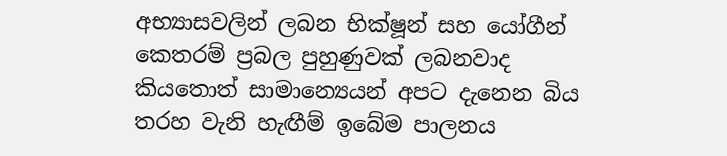අභ්‍යාසවලින් ලබන භික්ෂූන් සහ යෝගීන් කෙතරම් ප්‍රබල පුහුණුවක් ලබනවාද කියතොත් සාමාන්‍යෙයන් අපට දැනෙන බිය තරහ වැනි හැඟීම් ඉබේම පාලනය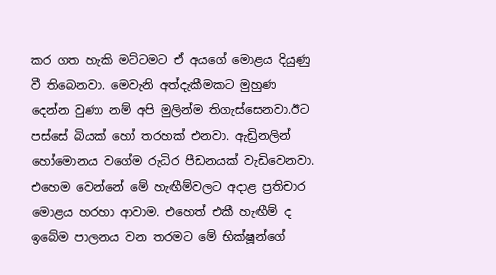කර ගත හැකි මට්ටමට ඒ අයගේ මොළය දියුණු වී තිබෙනවා. මෙවැනි අත්දැකීමකට මුහුණ දෙන්න වුණා නම් අපි මුලින්ම තිගැස්සෙනවා.ඊට පස්සේ බියක් හෝ තරහක් එනවා. ඇඩ්‍රිනලින් හෝමොනය වගේම රුධිර පීඩනයක් වැඩිවෙනවා. එහෙම වෙන්නේ මේ හැඟීම්වලට අදාළ ප්‍රතිචාර මොළය හරහා ආවාම. එහෙත් එකී හැඟීම් ද ඉබේම පාලනය වන තරමට මේ භික්ෂූන්ගේ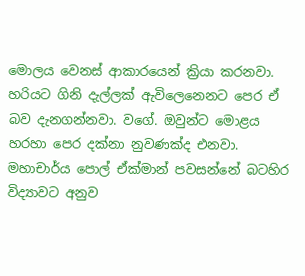මොලය වෙනස් ආකාරයෙන් ක්‍රියා කරනවා. හරියට ගිනි දැල්ලක් ඇවිලෙන‍ෙනට පෙර ඒ බව දැනගන්නවා. වගේ. ඔවුන්ට මොළය හරහා පෙර දක්නා නුවණක්ද එනවා. මහාචාර්ය පොල් ඒක්මාන් පවසන්නේ බටහිර විද්‍යාවට අනුව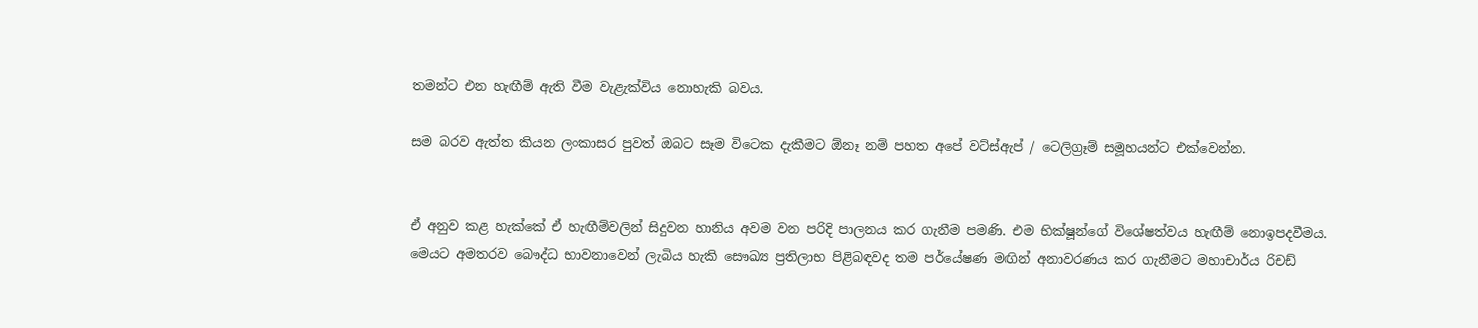තමන්ට එන හැඟීම් ඇති වීම වැළැක්විය නොහැකි බවය.

සම බරව ඇත්ත කියන ලංකාසර පුවත් ඔබට සෑම විටෙක දැකීමට ඕනෑ නම් පහත අපේ වට්ස්ඇප් / ටෙලිග්‍රෑම් සමූහයන්ට එක්වෙන්න.


ඒ අනුව කළ හැක්කේ ඒ හැඟීම්වලින් සිදුවන හානිය අවම වන පරිදි පාලනය කර ගැනීම පමණි. එම භික්ෂූන්ගේ විශේෂත්වය හැඟීම් නොඉපදවීමය. මෙයට අමතරව බෞද්ධ භාවනාවෙන් ලැබිය හැකි සෞඛ්‍ය ප්‍රතිලාභ පිළිබඳවද තම පර්යේෂණ මඟින් අනාවරණය කර ගැනීමට මහාචාර්ය රිචඩ්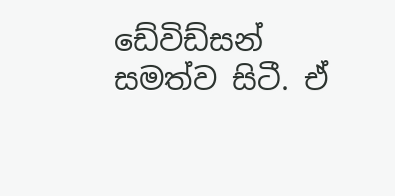ඩේවිඩ්සන් සමත්ව සිටී. ඒ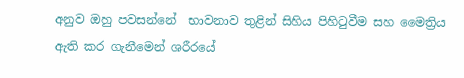අනුව ඔහු පවසන්නේ  භාවනාව තුළින් සිහිය පිහිටුවීම සහ මෛත්‍රිය ඇති කර ගැනීමෙන් ශරීරයේ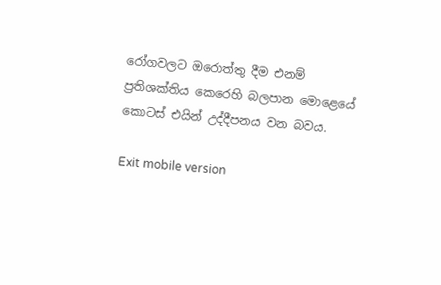රෝගවලට ඔරොත්තු දීම එනම් ප්‍රතිශක්තිය කෙරෙහි බලපාන මොළෙයේ කොටස් එයින් උද්දීපනය වන බවය.

Exit mobile version